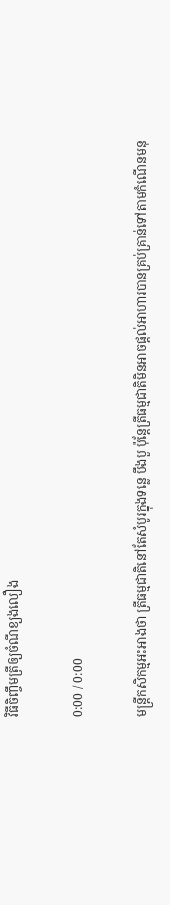វិធីចិញ្ចឹមត្រីឲ្យចំណីខ្យងលឿង

0:00 / 0:00

មន្ត្រីកសិកម្មអះអាងថា ត្រីធម្មជាតិនៅតែសំបូរក្នុងទន្លេ បឹងបួ ប៉ុន្តែត្រីធម្មជាតិមិនអាចផ្ដល់អាហារបានគ្រប់គ្រាន់ទៅតាមកំណើនមនុ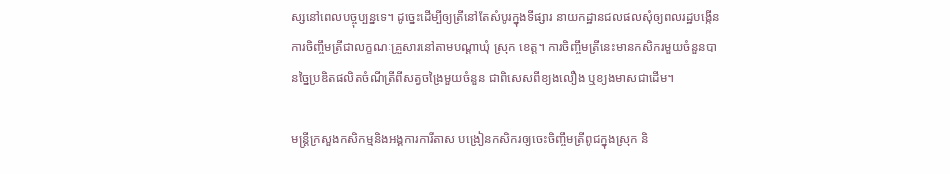ស្សនៅពេលបច្ចុប្បន្នទេ។ ដូច្នេះដើម្បីឲ្យត្រីនៅតែសំបូរក្នុងទីផ្សារ នាយកដ្ឋានជលផលសុំឲ្យពលរដ្ឋបង្កើនការចិញ្ចឹមត្រីជាលក្ខណៈគ្រួសារនៅតាមបណ្ដាឃុំ ស្រុក ខេត្ត។ ការចិញ្ចឹមត្រីនេះមានកសិករមួយចំនួនបានច្នៃប្រឌិតផលិតចំណីត្រីពីសត្វចង្រៃមួយចំនួន ជាពិសេសពីខ្យងលឿង ឬខ្យងមាសជាដើម។

មន្ត្រីក្រសួងកសិកម្មនិងអង្គការការីតាស បង្រៀនកសិករឲ្យចេះចិញ្ចឹមត្រីពូជក្នុងស្រុក និ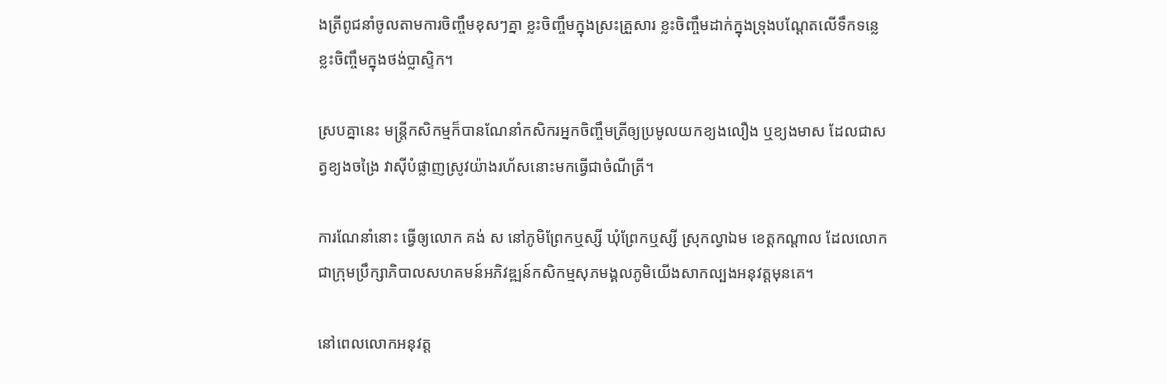ងត្រីពូជនាំចូលតាមការចិញ្ចឹមខុសៗគ្នា ខ្លះចិញ្ចឹមក្នុងស្រះគ្រួសារ ខ្លះចិញ្ចឹមដាក់ក្នុងទ្រុងបណ្ដែតលើទឹកទន្លេ ខ្លះចិញ្ចឹមក្នុងថង់ប្លាស្ទិក។

ស្របគ្នានេះ មន្ត្រីកសិកម្មក៏បានណែនាំកសិករអ្នកចិញ្ចឹមត្រីឲ្យប្រមូលយកខ្យងលឿង ឬខ្យងមាស ដែលជាសត្វខ្យងចង្រៃ វាស៊ីបំផ្លាញស្រូវយ៉ាងរហ័សនោះមកធ្វើជាចំណីត្រី។

ការណែនាំនោះ ធ្វើឲ្យលោក គង់ ស នៅភូមិព្រែកឬស្សី ឃុំព្រែកឬស្សី ស្រុកល្វាឯម ខេត្តកណ្ដាល ដែលលោកជាក្រុមប្រឹក្សាភិបាលសហគមន៍អភិវឌ្ឍន៍កសិកម្មសុភមង្គលភូមិយើងសាកល្បងអនុវត្តមុនគេ។

នៅពេលលោកអនុវត្ត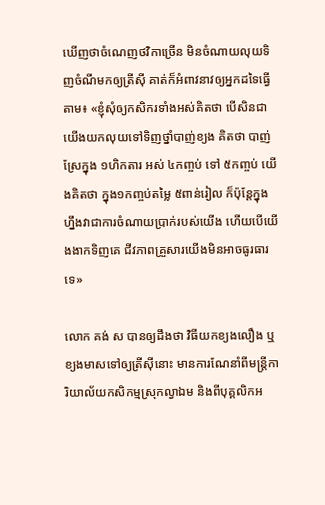ឃើញថាចំណេញថវិកាច្រើន មិនចំណាយលុយទិញចំណីមកឲ្យត្រីស៊ី គាត់ក៏អំពាវនាវឲ្យអ្នកដទៃធ្វើតាម៖ «ខ្ញុំសុំឲ្យកសិករទាំងអស់គិតថា បើសិនជាយើងយកលុយទៅទិញថ្នាំបាញ់ខ្យង គិតថា បាញ់ស្រែក្នុង ១ហិកតារ អស់ ៤កញ្ចប់ ទៅ ៥កញ្ចប់ យើងគិតថា ក្នុង១កញ្ចប់តម្លៃ ៥ពាន់រៀល ក៏ប៉ុន្តែក្នុងហ្នឹងវាជាការចំណាយប្រាក់របស់យើង ហើយបើយើងងាកទិញគេ ជីវភាពគ្រួសារយើងមិនអាចធូរធារទេ»

លោក គង់ ស បានឲ្យដឹងថា វិធីយកខ្យងលឿង ឬខ្យងមាសទៅឲ្យត្រីស៊ីនោះ មានការណែនាំពីមន្ត្រីការិយាល័យកសិកម្មស្រុកល្វាឯម និងពីបុគ្គលិកអ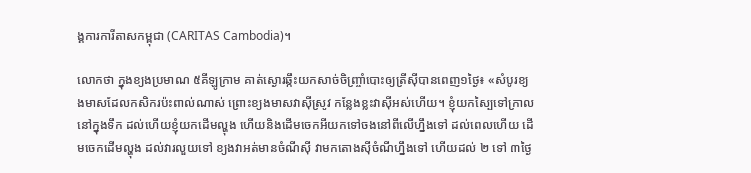ង្គការការីតាសកម្ពុជា (CARITAS Cambodia)។

លោកថា ក្នុងខ្យងប្រមាណ ៥គីឡូក្រាម គាត់ស្ងោរឆ្កឹះយកសាច់ចិញ្ច្រាំបោះឲ្យត្រីស៊ីបានពេញ១ថ្ងៃ៖ «សំបូរខ្យងមាសដែលកសិករប៉ះពាល់ណាស់ ព្រោះខ្យងមាសវាស៊ីស្រូវ កន្លែងខ្លះវាស៊ីអស់ហើយ។ ខ្ញុំយកស្បៃទៅក្រាលនៅក្នុងទឹក ដល់ហើយខ្ញុំយកដើមល្ហុង ហើយនិងដើមចេកអីយកទៅចងនៅពីលើហ្នឹងទៅ ដល់ពេលហើយ ដើមចេកដើមល្ហុង ដល់វារលួយទៅ ខ្យងវាអត់មានចំណីស៊ី វាមកតោងស៊ីចំណីហ្នឹងទៅ ហើយដល់ ២ ទៅ ៣ថ្ងៃ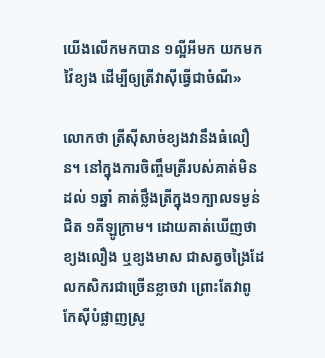យើងលើកមកបាន ១ល្អីអីមក យកមកវ៉ៃខ្យង ដើម្បីឲ្យត្រីវាស៊ីធ្វើជាចំណី»

លោកថា ត្រីស៊ីសាច់ខ្យងវានឹងធំលឿន។ នៅក្នុងការចិញ្ចឹមត្រីរបស់គាត់មិនដល់ ១ឆ្នាំ គាត់ថ្លឹងត្រីក្នុង១ក្បាលទម្ងន់ជិត ១គីឡូក្រាម។ ដោយគាត់ឃើញថា ខ្យងលឿង ឬខ្យងមាស ជាសត្វចង្រៃដែលកសិករជាច្រើនខ្លាចវា ព្រោះតែវាពូកែស៊ីបំផ្លាញស្រូ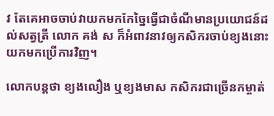វ តែគេអាចចាប់វាយកមកកែច្នៃធ្វើជាចំណីមានប្រយោជន៍ដល់សត្វត្រី លោក គង់ ស ក៏អំពាវនាវឲ្យកសិករចាប់ខ្យងនោះយកមកប្រើការវិញ។

លោកបន្តថា ខ្យងលឿង ឬខ្យងមាស កសិករជាច្រើនកម្ចាត់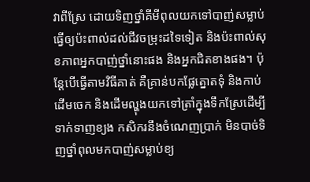វាពីស្រែ ដោយទិញថ្នាំគីមីពុលយកទៅបាញ់សម្លាប់ ធ្វើឲ្យប៉ះពាល់ដល់ជីវចម្រុះដទៃទៀត និងប៉ះពាល់សុខភាពអ្នកបាញ់ថ្នាំនោះផង និងអ្នកជិតខាងផង។ ប៉ុន្តែបើធ្វើតាមវិធីគាត់ គឺគ្រាន់បកផ្លែត្នោតទុំ និងកាប់ដើមចេក និងដើមល្ហុងយកទៅត្រាំក្នុងទឹកស្រែដើម្បីទាក់ទាញខ្យង កសិករនឹងចំណេញប្រាក់ មិនបាច់ទិញថ្នាំពុលមកបាញ់សម្លាប់ខ្យ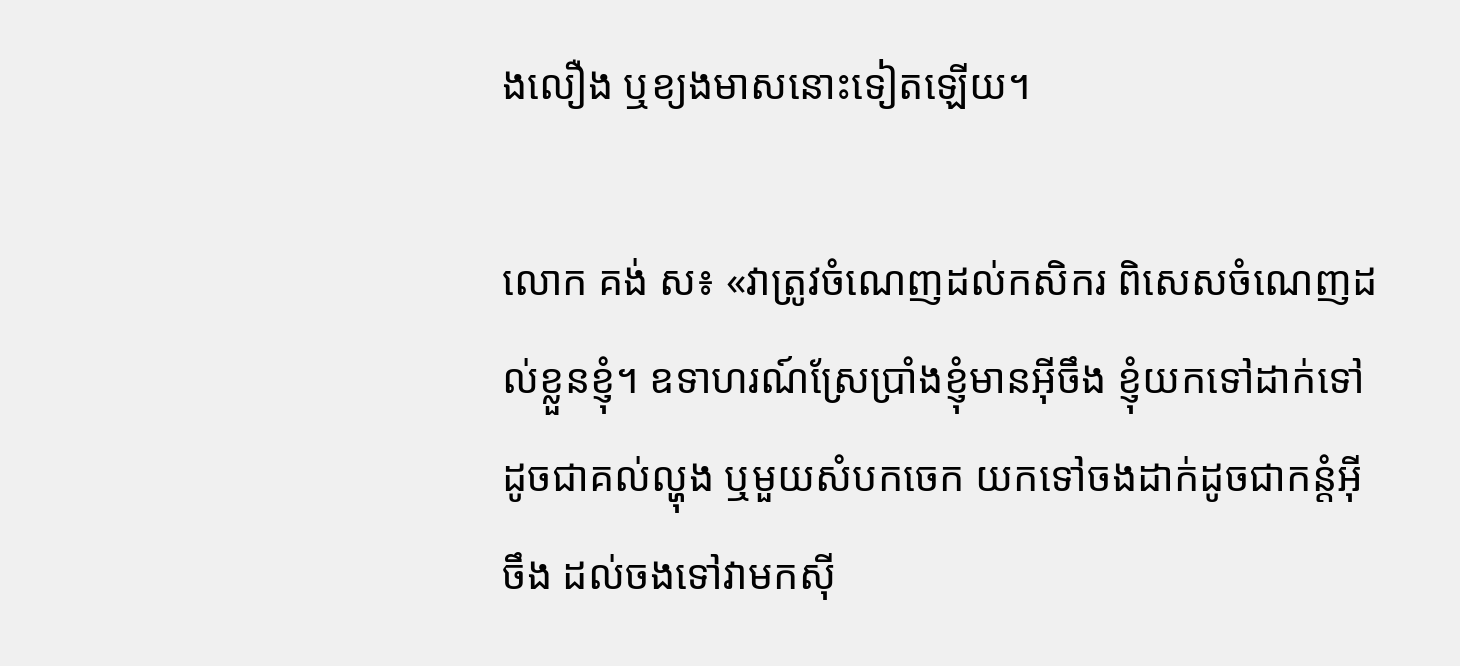ងលឿង ឬខ្យងមាសនោះទៀតឡើយ។

លោក គង់ ស៖ «វាត្រូវចំណេញដល់កសិករ ពិសេសចំណេញដល់ខ្លួនខ្ញុំ។ ឧទាហរណ៍ស្រែប្រាំងខ្ញុំមានអ៊ីចឹង ខ្ញុំយកទៅដាក់ទៅ ដូចជាគល់ល្ហុង ឬមួយសំបកចេក យកទៅចងដាក់ដូចជាកន្តំអ៊ីចឹង ដល់ចងទៅវាមកស៊ី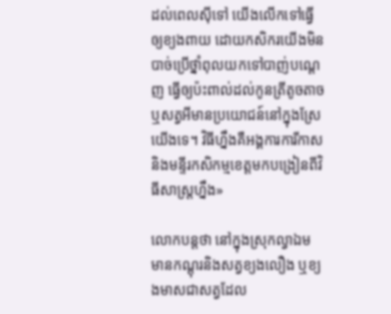ដល់ពេលស៊ីទៅ យើងលើកទៅធ្វើឲ្យខ្យងពាយ ដោយកសិករយើងមិនបាច់ប្រើថ្នាំពុលយកទៅបាញ់បណ្ដេញ ធ្វើឲ្យប៉ះពាល់ដល់កូនត្រីតូចតាច ឬសត្វអីមានប្រយោជន៍នៅក្នុងស្រែយើងទេ។ វិធីហ្នឹងគឺអង្គការការីកាស និងមន្ទីរកសិកម្មខេត្តមកបង្រៀនពីវិធីសាស្ត្រហ្នឹង»

លោកបន្តថា នៅក្នុងស្រុកល្វាឯម មានកណ្ដុរនិងសត្វខ្យងលឿង ឬខ្យងមាសជាសត្វដែល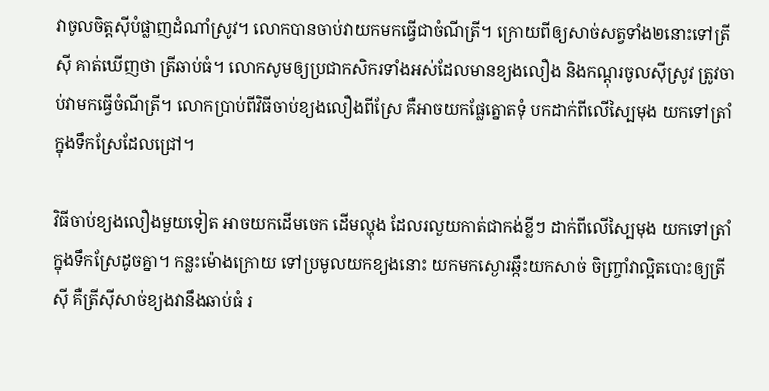វាចូលចិត្តស៊ីបំផ្លាញដំណាំស្រូវ។ លោកបានចាប់វាយកមកធ្វើជាចំណីត្រី។ ក្រោយពីឲ្យសាច់សត្វទាំង២នោះទៅត្រីស៊ី គាត់ឃើញថា ត្រីឆាប់ធំ។ លោកសូមឲ្យប្រជាកសិករទាំងអស់ដែលមានខ្យងលឿង និងកណ្ដុរចូលស៊ីស្រូវ ត្រូវចាប់វាមកធ្វើចំណីត្រី។ លោកប្រាប់ពីវិធីចាប់ខ្យងលឿងពីស្រែ គឺអាចយកផ្លែត្នោតទុំ បកដាក់ពីលើស្បៃមុង យកទៅត្រាំក្នុងទឹកស្រែដែលជ្រៅ។

វិធីចាប់ខ្យងលឿងមួយទៀត អាចយកដើមចេក ដើមល្ហុង ដែលរលួយកាត់ជាកង់ខ្លីៗ ដាក់ពីលើស្បៃមុង យកទៅត្រាំក្នុងទឹកស្រែដូចគ្នា។ កន្លះម៉ោងក្រោយ ទៅប្រមូលយកខ្យងនោះ យកមកស្ងោរឆ្កឹះយកសាច់ ចិញ្ច្រាំវាល្អិតបោះឲ្យត្រីស៊ី គឺត្រីស៊ីសាច់ខ្យងវានឹងឆាប់ធំ រ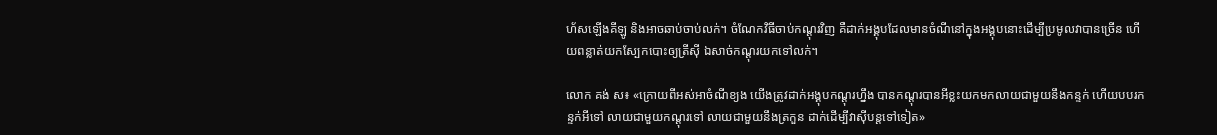ហ័សឡើងគីឡូ និងអាចឆាប់ចាប់លក់។ ចំណែកវិធីចាប់កណ្ដុរវិញ គឺដាក់អង្គុបដែលមានចំណីនៅក្នុងអង្គុបនោះដើម្បីប្រមូលវាបានច្រើន ហើយពន្លាត់យកស្បែកបោះឲ្យត្រីស៊ី ឯសាច់កណ្ដុរយកទៅលក់។

លោក គង់ ស៖ «ក្រោយពីអស់អាចំណីខ្យង យើងត្រូវដាក់អង្គុបកណ្ដុរហ្នឹង បានកណ្ដុរបានអីខ្លះយកមកលាយជាមួយនឹងកន្ទក់ ហើយបបរកន្ទក់អីទៅ លាយជាមួយកណ្ដុរទៅ លាយជាមួយនឹងត្រកួន ដាក់ដើម្បីវាស៊ីបន្តទៅទៀត»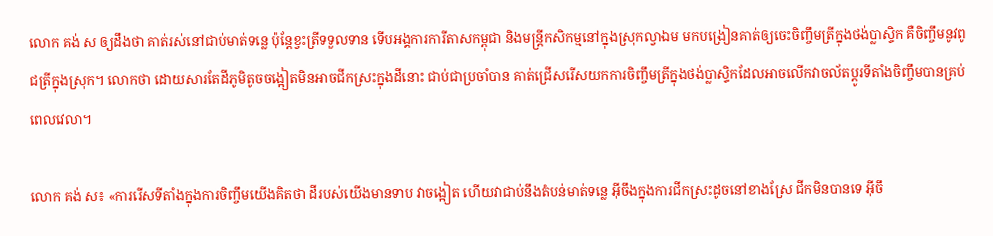លោក គង់ ស ឲ្យដឹងថា គាត់រស់នៅជាប់មាត់ទន្លេ ប៉ុន្តែខ្វះត្រីទទួលទាន ទើបអង្គការការីតាសកម្ពុជា និងមន្ត្រីកសិកម្មនៅក្នុងស្រុកល្វាឯម មកបង្រៀនគាត់ឲ្យចេះចិញ្ចឹមត្រីក្នុងថង់ប្លាស្ទិក គឺចិញ្ចឹមនូវពូជត្រីក្នុងស្រុក។ លោកថា ដោយសារតែដីភូមិតូចចង្អៀតមិនអាចជីកស្រះក្នុងដីនោះ ជាប់ជាប្រចាំបាន គាត់ជ្រើសរើសយកការចិញ្ចឹមត្រីក្នុងថង់ប្លាស្ទិកដែលអាចលើកវាចល័តប្ដូរទីតាំងចិញ្ចឹមបានគ្រប់ពេលវេលា។

លោក គង់ ស៖ «ការរើសទីតាំងក្នុងការចិញ្ចឹមយើងគិតថា ដីរបស់យើងមានទាប វាចង្អៀត ហើយវាជាប់នឹងតំបន់មាត់ទន្លេ អ៊ីចឹងក្នុងការជីកស្រះដូចនៅខាងស្រែ ជីកមិនបានទេ អ៊ីចឹ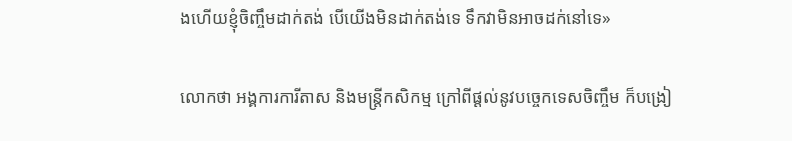ងហើយខ្ញុំចិញ្ចឹមដាក់តង់ បើយើងមិនដាក់តង់ទេ ទឹកវាមិនអាចដក់នៅទេ»

លោកថា អង្គការការីតាស និងមន្ត្រីកសិកម្ម ក្រៅពីផ្ដល់នូវបច្ចេកទេសចិញ្ចឹម ក៏បង្រៀ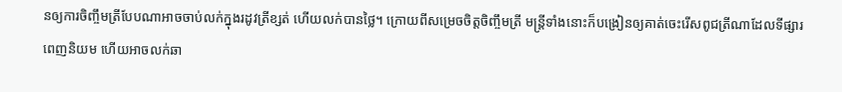នឲ្យការចិញ្ចឹមត្រីបែបណាអាចចាប់លក់ក្នុងរដូវត្រីខ្សត់ ហើយលក់បានថ្លៃ។ ក្រោយពីសម្រេចចិត្តចិញ្ចឹមត្រី មន្ត្រីទាំងនោះក៏បង្រៀនឲ្យគាត់ចេះរើសពូជត្រីណាដែលទីផ្សារពេញនិយម ហើយអាចលក់ឆា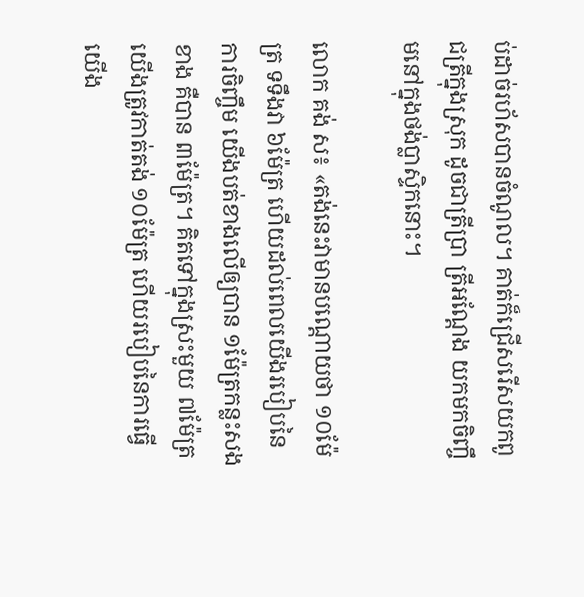ប់ដាច់រហ័សបានចំណូល។ គាត់ក៏ជ្រើសរើសយកពូជត្រីក្នុងស្រុក ដូចជាត្រីប្រា ត្រីអណ្ដែង យកមកចិញ្ចឹមនៅក្នុងថង់ប្លាស្ទិកនោះ។

លោក គង់ ស៖ «តង់នេះវាមានបណ្ដោយថា ១០ម៉ែត្រ ទទឹងវា ៦ម៉ែត្រ ហើយដល់ពេលយើងរបៀបនៃការចិញ្ចឹម យើងបត់ខាងលើឲ្យបាន ១ម៉ែត្រកន្លះសងខាង គឺបាន ៣ម៉ែត្រ។ គិតទៅក្នុងស្រះមួយ ៧ម៉ែត្រ យើងត្រូវកាត់តង់ ១០ម៉ែត្រ ហើយរបៀបនៃការធ្វើយើង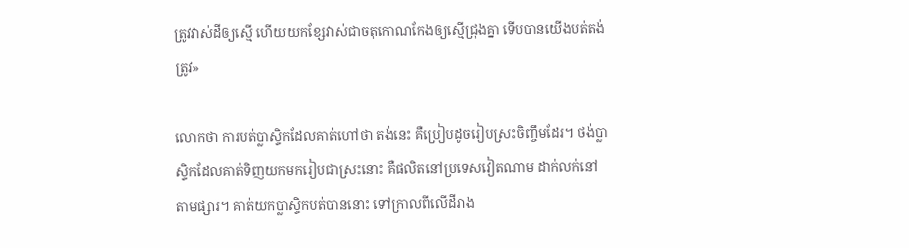ត្រូវវាស់ដីឲ្យស្មើ ហើយយកខ្សែវាស់ជាចតុកោណកែងឲ្យស្មើជ្រុងគ្នា ទើបបានយើងបត់តង់ត្រូវ»

លោកថា ការបត់ប្លាស្ទិកដែលគាត់ហៅថា តង់នេះ គឺប្រៀបដូចរៀបស្រះចិញ្ចឹមដែរ។ ថង់ប្លាស្ទិកដែលគាត់ទិញយកមករៀបជាស្រះនោះ គឺផលិតនៅប្រទេសវៀតណាម ដាក់លក់នៅតាមផ្សារ។ គាត់យកប្លាស្ទិកបត់បាននោះ ទៅក្រាលពីលើដីរាង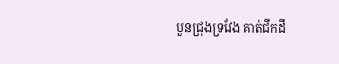បួនជ្រុងទ្រវែង គាត់ជីកដី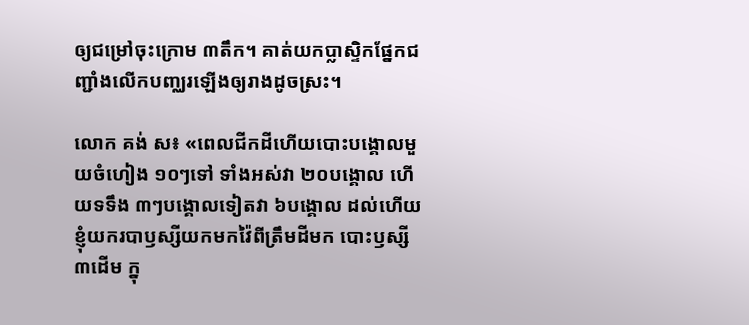ឲ្យជម្រៅចុះក្រោម ៣តឹក។ គាត់យកប្លាស្ទិកផ្នែកជញ្ជាំងលើកបញ្ឈរឡើងឲ្យរាងដូចស្រះ។

លោក គង់ ស៖ «ពេលជីកដីហើយបោះបង្គោលមួយចំហៀង ១០ៗទៅ ទាំងអស់វា ២០បង្គោល ហើយទទឹង ៣ៗបង្គោលទៀតវា ៦បង្គោល ដល់ហើយខ្ញុំយករបាឫស្សីយកមកវ៉ៃពីត្រឹមដីមក បោះឫស្សី ៣ដើម ក្នុ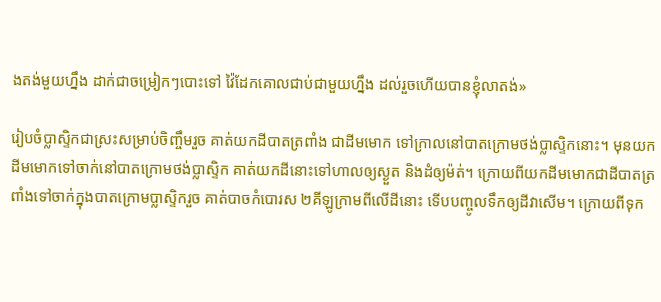ងតង់មួយហ្នឹង ដាក់ជាចម្រៀកៗបោះទៅ វ៉ៃដែកគោលជាប់ជាមួយហ្នឹង ដល់រួចហើយបានខ្ញុំលាតង់»

រៀបចំប្លាស្ទិកជាស្រះសម្រាប់ចិញ្ចឹមរួច គាត់យកដីបាតត្រពាំង ជាដីមមោក ទៅក្រាលនៅបាតក្រោមថង់ប្លាស្ទិកនោះ។ មុនយកដីមមោកទៅចាក់នៅបាតក្រោមថង់ប្លាស្ទិក គាត់យកដីនោះទៅហាលឲ្យស្ងួត និងដំឲ្យម៉ត់។ ក្រោយពីយកដីមមោកជាដីបាតត្រពាំងទៅចាក់ក្នុងបាតក្រោមប្លាស្ទិករួច គាត់បាចកំបោរស ២គីឡូក្រាមពីលើដីនោះ ទើបបញ្ចូលទឹកឲ្យដីវាសើម។ ក្រោយពីទុក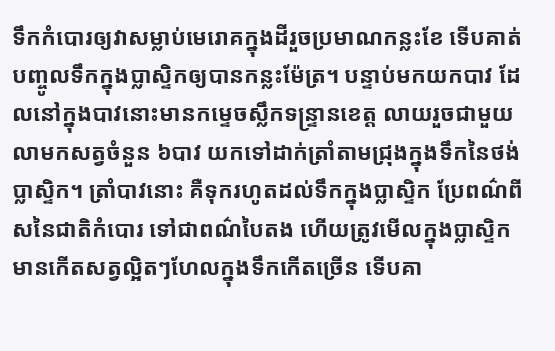ទឹកកំបោរឲ្យវាសម្លាប់មេរោគក្នុងដីរួចប្រមាណកន្លះខែ ទើបគាត់បញ្ចូលទឹកក្នុងប្លាស្ទិកឲ្យបានកន្លះម៉ែត្រ។ បន្ទាប់មកយកបាវ ដែលនៅក្នុងបាវនោះមានកម្ទេចស្លឹកទន្ទ្រានខេត្ត លាយរួចជាមួយលាមកសត្វចំនួន ៦បាវ យកទៅដាក់ត្រាំតាមជ្រុងក្នុងទឹកនៃថង់ប្លាស្ទិក។ ត្រាំបាវនោះ គឺទុករហូតដល់ទឹកក្នុងប្លាស្ទិក ប្រែពណ៌ពីសនៃជាតិកំបោរ ទៅជាពណ៌បៃតង ហើយត្រូវមើលក្នុងប្លាស្ទិក មានកើតសត្វល្អិតៗហែលក្នុងទឹកកើតច្រើន ទើបគា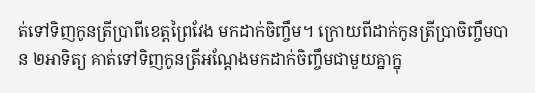ត់ទៅទិញកូនត្រីប្រាពីខេត្តព្រៃវែង មកដាក់ចិញ្ចឹម។ ក្រោយពីដាក់កូនត្រីប្រាចិញ្ចឹមបាន ២អាទិត្យ គាត់ទៅទិញកូនត្រីអណ្ដែងមកដាក់ចិញ្ចឹមជាមួយគ្នាក្នុ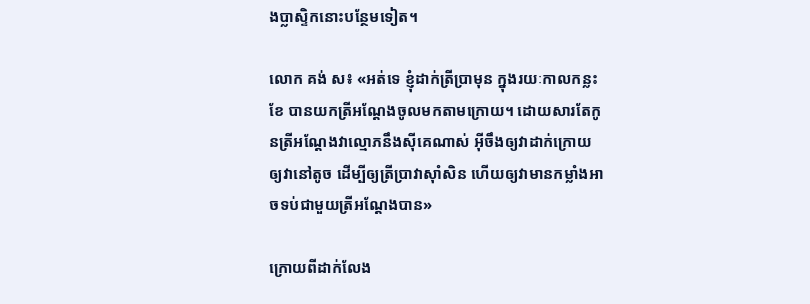ងប្លាស្ទិកនោះបន្ថែមទៀត។

លោក គង់ ស៖ «អត់ទេ ខ្ញុំដាក់ត្រីប្រាមុន ក្នុងរយៈកាលកន្លះខែ បានយកត្រីអណ្តែងចូលមកតាមក្រោយ។ ដោយសារតែកូនត្រីអណ្ដែងវាល្មោភនឹងស៊ីគេណាស់ អ៊ីចឹងឲ្យវាដាក់ក្រោយ ឲ្យវានៅតូច ដើម្បីឲ្យត្រីប្រាវាស៊ាំសិន ហើយឲ្យវាមានកម្លាំងអាចទប់ជាមួយត្រីអណ្ដែងបាន»

ក្រោយពីដាក់លែង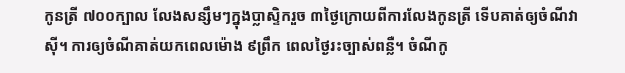កូនត្រី ៧០០ក្បាល លែងសន្សឹមៗក្នុងប្លាស្ទិករួច ៣ថ្ងៃក្រោយពីការលែងកូនត្រី ទើបគាត់ឲ្យចំណីវាស៊ី។ ការឲ្យចំណីគាត់យកពេលម៉ោង ៩ព្រឹក ពេលថ្ងៃរះច្បាស់ពន្លឺ។ ចំណីកូ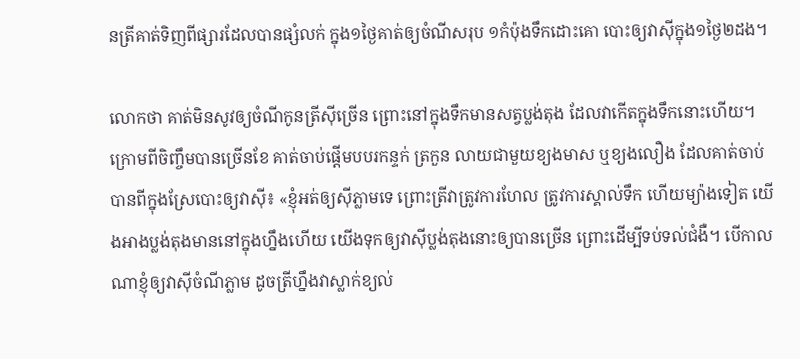នត្រីគាត់ទិញពីផ្សារដែលបានផ្សំលក់ ក្នុង១ថ្ងៃគាត់ឲ្យចំណីសរុប ១កំប៉ុងទឹកដោះគោ បោះឲ្យវាស៊ីក្នុង១ថ្ងៃ២ដង។

លោកថា គាត់មិនសូវឲ្យចំណីកូនត្រីស៊ីច្រើន ព្រោះនៅក្នុងទឹកមានសត្វប្លង់តុង ដែលវាកើតក្នុងទឹកនោះហើយ។ ក្រោមពីចិញ្ចឹមបានច្រើនខែ គាត់ចាប់ផ្ដើមបបរកន្ទក់ ត្រកួន លាយជាមួយខ្យងមាស ឬខ្យងលឿង ដែលគាត់ចាប់បានពីក្នុងស្រែបោះឲ្យវាស៊ី៖ «ខ្ញុំអត់ឲ្យស៊ីភ្លាមទេ ព្រោះត្រីវាត្រូវការហែល ត្រូវការស្គាល់ទឹក ហើយម្យ៉ាងទៀត យើងអាងប្លង់តុងមាននៅក្នុងហ្នឹងហើយ យើងទុកឲ្យវាស៊ីប្លង់តុងនោះឲ្យបានច្រើន ព្រោះដើម្បីទប់ទល់ជំងឺ។ បើកាលណាខ្ញុំឲ្យវាស៊ីចំណីភ្លាម ដូចត្រីហ្នឹងវាស្លាក់ខ្យល់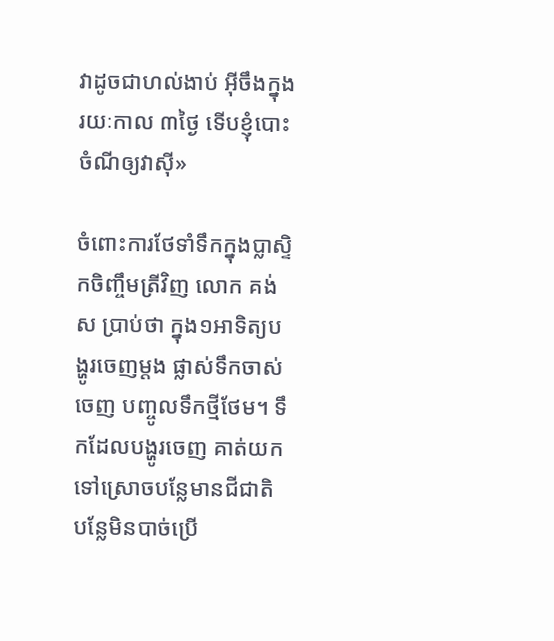វាដូចជាហល់ងាប់ អ៊ីចឹងក្នុងរយៈកាល ៣ថ្ងៃ ទើបខ្ញុំបោះចំណីឲ្យវាស៊ី»

ចំពោះការថែទាំទឹកក្នុងប្លាស្ទិកចិញ្ចឹមត្រីវិញ លោក គង់ ស ប្រាប់ថា ក្នុង១អាទិត្យបង្ហូរចេញម្ដង ផ្លាស់ទឹកចាស់ចេញ បញ្ចូលទឹកថ្មីថែម។ ទឹកដែលបង្ហូរចេញ គាត់យកទៅស្រោចបន្លែមានជីជាតិ បន្លែមិនបាច់ប្រើ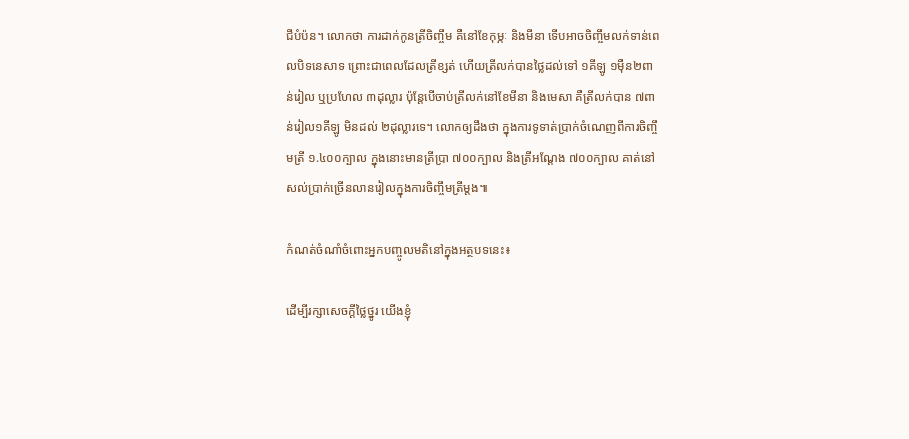ជីបំប៉ន។ លោកថា ការដាក់កូនត្រីចិញ្ចឹម គឺនៅខែកុម្ភៈ និងមីនា ទើបអាចចិញ្ចឹមលក់ទាន់ពេលបិទនេសាទ ព្រោះជាពេលដែលត្រីខ្សត់ ហើយត្រីលក់បានថ្លៃដល់ទៅ ១គីឡូ ១ម៉ឺន២ពាន់រៀល ឬប្រហែល ៣ដុល្លារ ប៉ុន្តែបើចាប់ត្រីលក់នៅខែមីនា និងមេសា គឺត្រីលក់បាន ៧ពាន់រៀល១គីឡូ មិនដល់ ២ដុល្លារទេ។ លោកឲ្យដឹងថា ក្នុងការទូទាត់ប្រាក់ចំណេញពីការចិញ្ចឹមត្រី ១.៤០០ក្បាល ក្នុងនោះមានត្រីប្រា ៧០០ក្បាល និងត្រីអណ្ដែង ៧០០ក្បាល គាត់នៅសល់ប្រាក់ច្រើនលានរៀលក្នុងការចិញ្ចឹមត្រីម្ដង៕

កំណត់ចំណាំចំពោះអ្នកបញ្ចូលមតិនៅក្នុងអត្ថបទនេះ៖

ដើម្បីរក្សាសេចក្ដីថ្លៃថ្នូរ យើងខ្ញុំ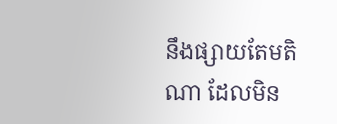នឹងផ្សាយតែមតិណា ដែលមិន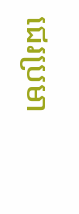ជេរប្រមា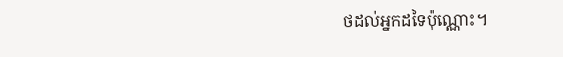ថដល់អ្នកដទៃប៉ុណ្ណោះ។